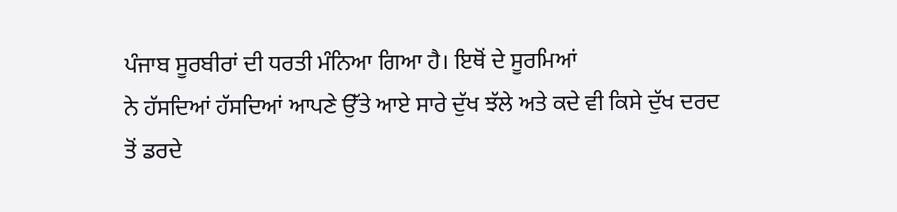ਪੰਜਾਬ ਸੂਰਬੀਰਾਂ ਦੀ ਧਰਤੀ ਮੰਨਿਆ ਗਿਆ ਹੈ। ਇਥੋਂ ਦੇ ਸੂਰਮਿਆਂ
ਨੇ ਹੱਸਦਿਆਂ ਹੱਸਦਿਆਂ ਆਪਣੇ ਉੱਤੇ ਆਏ ਸਾਰੇ ਦੁੱਖ ਝੱਲੇ ਅਤੇ ਕਦੇ ਵੀ ਕਿਸੇ ਦੁੱਖ ਦਰਦ
ਤੋਂ ਡਰਦੇ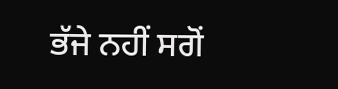ਭੱਜੇ ਨਹੀਂ ਸਗੋਂ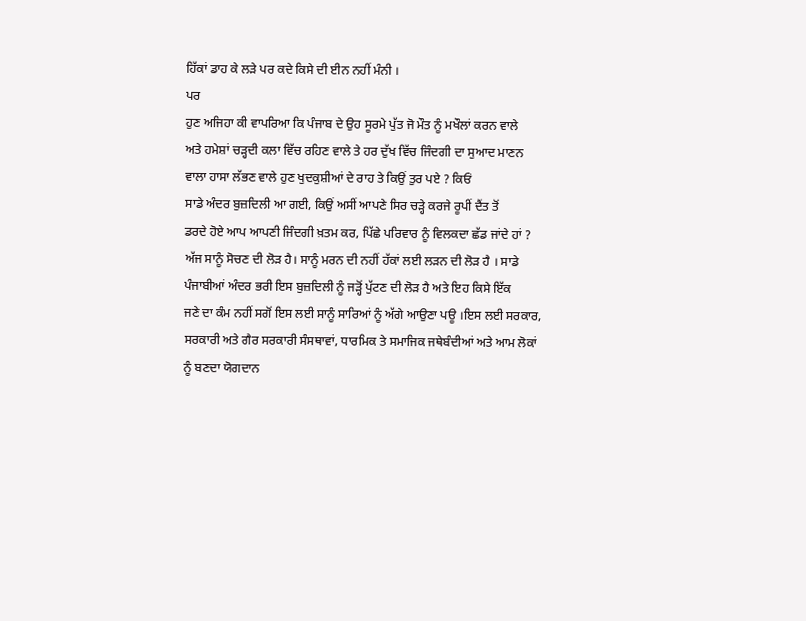ਹਿੱਕਾਂ ਡਾਹ ਕੇ ਲੜੇ ਪਰ ਕਦੇ ਕਿਸੇ ਦੀ ਈਨ ਨਹੀਂ ਮੰਨੀ ।
ਪਰ
ਹੁਣ ਅਜਿਹਾ ਕੀ ਵਾਪਰਿਆ ਕਿ ਪੰਜਾਬ ਦੇ ਉਹ ਸੂਰਮੇ ਪੁੱਤ ਜੋ ਮੌਤ ਨੂੰ ਮਖੌਲਾਂ ਕਰਨ ਵਾਲੇ
ਅਤੇ ਹਮੇਸ਼ਾਂ ਚੜ੍ਹਦੀ ਕਲਾ ਵਿੱਚ ਰਹਿਣ ਵਾਲੇ ਤੇ ਹਰ ਦੁੱਖ ਵਿੱਚ ਜਿੰਦਗੀ ਦਾ ਸੁਆਦ ਮਾਣਨ
ਵਾਲਾ ਹਾਸਾ ਲੱਭਣ ਵਾਲੇ ਹੁਣ ਖੁਦਕੁਸ਼ੀਆਂ ਦੇ ਰਾਹ ਤੇ ਕਿਉਂ ਤੁਰ ਪਏ ? ਕਿਓਂ
ਸਾਡੇ ਅੰਦਰ ਬੁਜ਼ਦਿਲੀ ਆ ਗਈ, ਕਿਉਂ ਅਸੀਂ ਆਪਣੇ ਸਿਰ ਚੜ੍ਹੇ ਕਰਜੇ ਰੂਪੀਂ ਦੈਂਤ ਤੋਂ
ਡਰਦੇ ਹੋਏ ਆਪ ਆਪਣੀ ਜਿੰਦਗੀ ਖ਼ਤਮ ਕਰ, ਪਿੱਛੇ ਪਰਿਵਾਰ ਨੂੰ ਵਿਲਕਦਾ ਛੱਡ ਜਾਂਦੇ ਹਾਂ ?
ਅੱਜ ਸਾਨੂੰ ਸੋਚਣ ਦੀ ਲੋੜ ਹੈ। ਸਾਨੂੰ ਮਰਨ ਦੀ ਨਹੀਂ ਹੱਕਾਂ ਲਈ ਲੜਨ ਦੀ ਲੋੜ ਹੈ । ਸਾਡੇ
ਪੰਜਾਬੀਆਂ ਅੰਦਰ ਭਰੀ ਇਸ ਬੁਜ਼ਦਿਲੀ ਨੂੰ ਜੜ੍ਹੋਂ ਪੁੱਟਣ ਦੀ ਲੋੜ ਹੈ ਅਤੇ ਇਹ ਕਿਸੇ ਇੱਕ
ਜਣੇ ਦਾ ਕੰਮ ਨਹੀਂ ਸਗੋਂ ਇਸ ਲਈ ਸਾਨੂੰ ਸਾਰਿਆਂ ਨੂੰ ਅੱਗੇ ਆਉਣਾ ਪਊ ।ਇਸ ਲਈ ਸਰਕਾਰ,
ਸਰਕਾਰੀ ਅਤੇ ਗੈਰ ਸਰਕਾਰੀ ਸੰਸਥਾਵਾਂ, ਧਾਰਮਿਕ ਤੇ ਸਮਾਜਿਕ ਜਥੇਬੰਦੀਆਂ ਅਤੇ ਆਮ ਲੋਕਾਂ
ਨੂੰ ਬਣਦਾ ਯੋਗਦਾਨ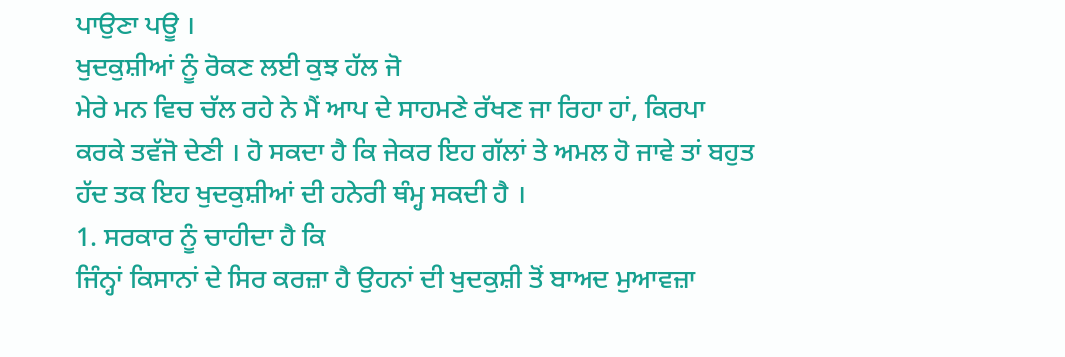ਪਾਉਣਾ ਪਊ ।
ਖੁਦਕੁਸ਼ੀਆਂ ਨੂੰ ਰੋਕਣ ਲਈ ਕੁਝ ਹੱਲ ਜੋ
ਮੇਰੇ ਮਨ ਵਿਚ ਚੱਲ ਰਹੇ ਨੇ ਮੈਂ ਆਪ ਦੇ ਸਾਹਮਣੇ ਰੱਖਣ ਜਾ ਰਿਹਾ ਹਾਂ, ਕਿਰਪਾ
ਕਰਕੇ ਤਵੱਜੋ ਦੇਣੀ । ਹੋ ਸਕਦਾ ਹੈ ਕਿ ਜੇਕਰ ਇਹ ਗੱਲਾਂ ਤੇ ਅਮਲ ਹੋ ਜਾਵੇ ਤਾਂ ਬਹੁਤ
ਹੱਦ ਤਕ ਇਹ ਖੁਦਕੁਸ਼ੀਆਂ ਦੀ ਹਨੇਰੀ ਥੰਮ੍ਹ ਸਕਦੀ ਹੈ ।
1. ਸਰਕਾਰ ਨੂੰ ਚਾਹੀਦਾ ਹੈ ਕਿ
ਜਿੰਨ੍ਹਾਂ ਕਿਸਾਨਾਂ ਦੇ ਸਿਰ ਕਰਜ਼ਾ ਹੈ ਉਹਨਾਂ ਦੀ ਖੁਦਕੁਸ਼ੀ ਤੋਂ ਬਾਅਦ ਮੁਆਵਜ਼ਾ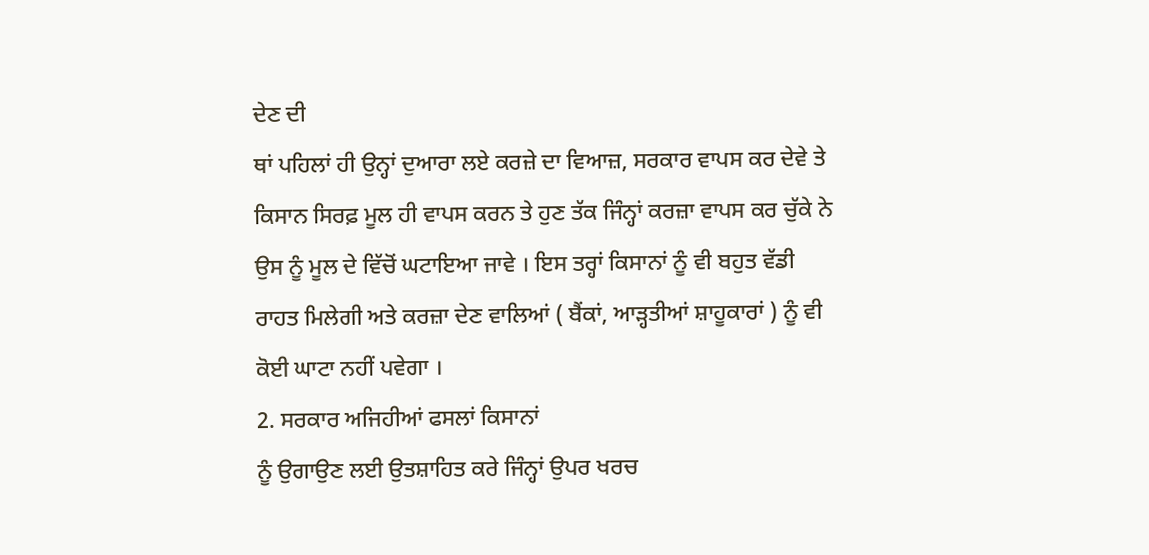ਦੇਣ ਦੀ
ਥਾਂ ਪਹਿਲਾਂ ਹੀ ਉਨ੍ਹਾਂ ਦੁਆਰਾ ਲਏ ਕਰਜ਼ੇ ਦਾ ਵਿਆਜ਼, ਸਰਕਾਰ ਵਾਪਸ ਕਰ ਦੇਵੇ ਤੇ
ਕਿਸਾਨ ਸਿਰਫ਼ ਮੂਲ ਹੀ ਵਾਪਸ ਕਰਨ ਤੇ ਹੁਣ ਤੱਕ ਜਿੰਨ੍ਹਾਂ ਕਰਜ਼ਾ ਵਾਪਸ ਕਰ ਚੁੱਕੇ ਨੇ
ਉਸ ਨੂੰ ਮੂਲ ਦੇ ਵਿੱਚੋਂ ਘਟਾਇਆ ਜਾਵੇ । ਇਸ ਤਰ੍ਹਾਂ ਕਿਸਾਨਾਂ ਨੂੰ ਵੀ ਬਹੁਤ ਵੱਡੀ
ਰਾਹਤ ਮਿਲੇਗੀ ਅਤੇ ਕਰਜ਼ਾ ਦੇਣ ਵਾਲਿਆਂ ( ਬੈਂਕਾਂ, ਆੜ੍ਹਤੀਆਂ ਸ਼ਾਹੂਕਾਰਾਂ ) ਨੂੰ ਵੀ
ਕੋਈ ਘਾਟਾ ਨਹੀਂ ਪਵੇਗਾ ।
2. ਸਰਕਾਰ ਅਜਿਹੀਆਂ ਫਸਲਾਂ ਕਿਸਾਨਾਂ
ਨੂੰ ਉਗਾਉਣ ਲਈ ਉਤਸ਼ਾਹਿਤ ਕਰੇ ਜਿੰਨ੍ਹਾਂ ਉਪਰ ਖਰਚ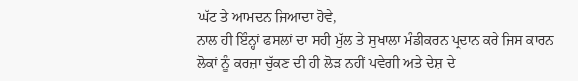ਘੱਟ ਤੇ ਆਮਦਨ ਜਿਆਦਾ ਹੋਵੇ,
ਨਾਲ ਹੀ ਇੰਨ੍ਹਾਂ ਫਸਲਾਂ ਦਾ ਸਹੀ ਮੁੱਲ ਤੇ ਸੁਖਾਲਾ ਮੰਡੀਕਰਨ ਪ੍ਰਦਾਨ ਕਰੇ ਜਿਸ ਕਾਰਨ
ਲੋਕਾਂ ਨੂੰ ਕਰਜ਼ਾ ਚੁੱਕਣ ਦੀ ਹੀ ਲੋੜ ਨਹੀਂ ਪਵੇਗੀ ਅਤੇ ਦੇਸ਼ ਦੇ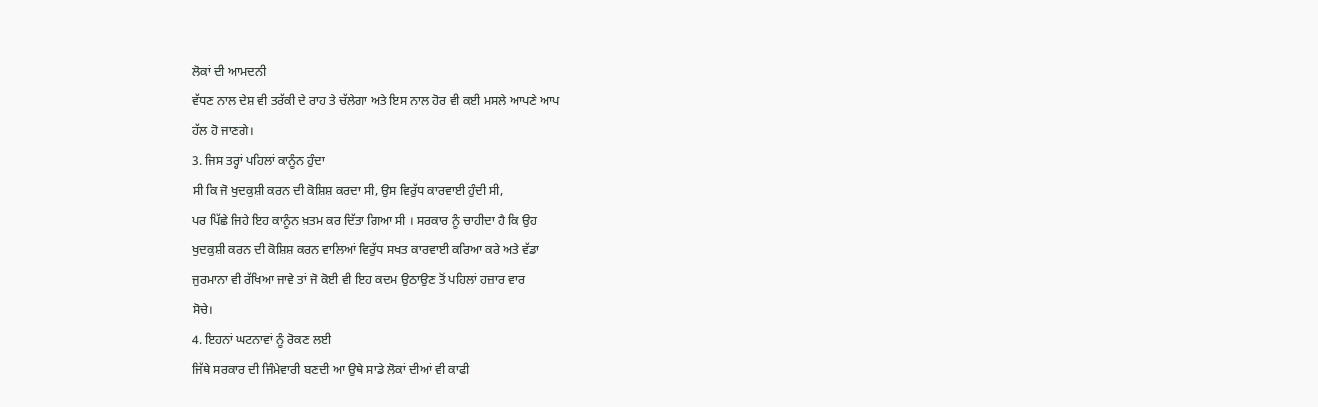ਲੋਕਾਂ ਦੀ ਆਮਦਨੀ
ਵੱਧਣ ਨਾਲ ਦੇਸ਼ ਵੀ ਤਰੱਕੀ ਦੇ ਰਾਹ ਤੇ ਚੱਲੇਗਾ ਅਤੇ ਇਸ ਨਾਲ ਹੋਰ ਵੀ ਕਈ ਮਸਲੇ ਆਪਣੇ ਆਪ
ਹੱਲ ਹੋ ਜਾਣਗੇ।
3. ਜਿਸ ਤਰ੍ਹਾਂ ਪਹਿਲਾਂ ਕਾਨੂੰਨ ਹੁੰਦਾ
ਸੀ ਕਿ ਜੋ ਖੁਦਕੁਸ਼ੀ ਕਰਨ ਦੀ ਕੋਸ਼ਿਸ਼ ਕਰਦਾ ਸੀ, ਉਸ ਵਿਰੁੱਧ ਕਾਰਵਾਈ ਹੁੰਦੀ ਸੀ,
ਪਰ ਪਿੱਛੇ ਜਿਹੇ ਇਹ ਕਾਨੂੰਨ ਖ਼ਤਮ ਕਰ ਦਿੱਤਾ ਗਿਆ ਸੀ । ਸਰਕਾਰ ਨੂੰ ਚਾਹੀਦਾ ਹੈ ਕਿ ਉਹ
ਖੁਦਕੁਸ਼ੀ ਕਰਨ ਦੀ ਕੋਸ਼ਿਸ਼ ਕਰਨ ਵਾਲਿਆਂ ਵਿਰੁੱਧ ਸਖਤ ਕਾਰਵਾਈ ਕਰਿਆ ਕਰੇ ਅਤੇ ਵੱਡਾ
ਜੁਰਮਾਨਾ ਵੀ ਰੱਖਿਆ ਜਾਵੇ ਤਾਂ ਜੋ ਕੋਈ ਵੀ ਇਹ ਕਦਮ ਉਠਾਉਣ ਤੋਂ ਪਹਿਲਾਂ ਹਜ਼ਾਰ ਵਾਰ
ਸੋਚੇ।
4. ਇਹਨਾਂ ਘਟਨਾਵਾਂ ਨੂੰ ਰੋਕਣ ਲਈ
ਜਿੱਥੇ ਸਰਕਾਰ ਦੀ ਜਿੰਮੇਵਾਰੀ ਬਣਦੀ ਆ ਉਥੇ ਸਾਡੇ ਲੋਕਾਂ ਦੀਆਂ ਵੀ ਕਾਫੀ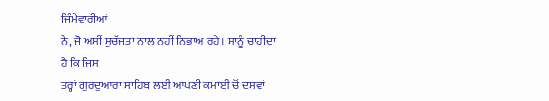ਜਿੰਮੇਵਾਰੀਆਂ
ਨੇ, ਜੋ ਅਸੀਂ ਸੁਚੱਜਤਾ ਨਾਲ ਨਹੀਂ ਨਿਭਾਅ ਰਹੇ। ਸਾਨੂੰ ਚਾਹੀਦਾ ਹੈ ਕਿ ਜਿਸ
ਤਰ੍ਹਾਂ ਗੁਰਦੁਆਰਾ ਸਾਹਿਬ ਲਈ ਆਪਣੀ ਕਮਾਈ ਚੋਂ ਦਸਵਾਂ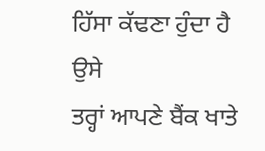ਹਿੱਸਾ ਕੱਢਣਾ ਹੁੰਦਾ ਹੈ ਉਸੇ
ਤਰ੍ਹਾਂ ਆਪਣੇ ਬੈਂਕ ਖਾਤੇ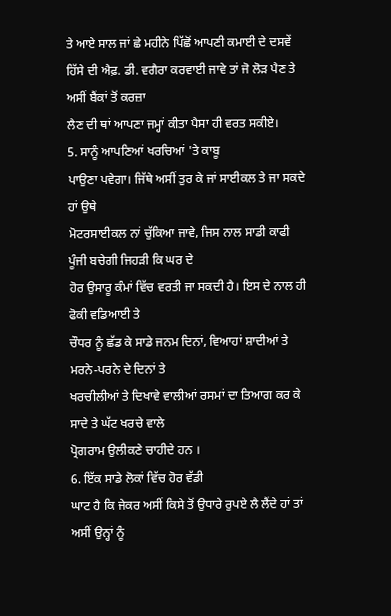ਤੇ ਆਏ ਸਾਲ ਜਾਂ ਛੇ ਮਹੀਨੇ ਪਿੱਛੋਂ ਆਪਣੀ ਕਮਾਈ ਦੇ ਦਸਵੇਂ
ਹਿੱਸੇ ਦੀ ਐਫ਼. ਡੀ. ਵਗੈਰਾ ਕਰਵਾਈ ਜਾਵੇ ਤਾਂ ਜੋ ਲੋੜ ਪੈਣ ਤੇ ਅਸੀਂ ਬੈਂਕਾਂ ਤੋਂ ਕਰਜ਼ਾ
ਲੈਣ ਦੀ ਥਾਂ ਆਪਣਾ ਜਮ੍ਹਾਂ ਕੀਤਾ ਪੈਸਾ ਹੀ ਵਰਤ ਸਕੀਏ।
5. ਸਾਨੂੰ ਆਪਣਿਆਂ ਖਰਚਿਆਂ 'ਤੇ ਕਾਬੂ
ਪਾਉਣਾ ਪਵੇਗਾ। ਜਿੱਥੇ ਅਸੀਂ ਤੁਰ ਕੇ ਜਾਂ ਸਾਈਕਲ ਤੇ ਜਾ ਸਕਦੇ ਹਾਂ ਉਥੇ
ਮੋਟਰਸਾਈਕਲ ਨਾਂ ਚੁੱਕਿਆ ਜਾਵੇ, ਜਿਸ ਨਾਲ ਸਾਡੀ ਕਾਫੀ ਪੂੰਜੀ ਬਚੇਗੀ ਜਿਹੜੀ ਕਿ ਘਰ ਦੇ
ਹੋਰ ਉਸਾਰੂ ਕੰਮਾਂ ਵਿੱਚ ਵਰਤੀ ਜਾ ਸਕਦੀ ਹੈ। ਇਸ ਦੇ ਨਾਲ ਹੀ ਫੋਕੀ ਵਡਿਆਈ ਤੇ
ਚੌਧਰ ਨੂੰ ਛੱਡ ਕੇ ਸਾਡੇ ਜਨਮ ਦਿਨਾਂ, ਵਿਆਹਾਂ ਸ਼ਾਦੀਆਂ ਤੇ ਮਰਨੇ-ਪਰਨੇ ਦੇ ਦਿਨਾਂ ਤੇ
ਖਰਚੀਲੀਆਂ ਤੇ ਦਿਖਾਵੇ ਵਾਲੀਆਂ ਰਸਮਾਂ ਦਾ ਤਿਆਗ ਕਰ ਕੇ ਸਾਦੇ ਤੇ ਘੱਟ ਖਰਚੇ ਵਾਲੇ
ਪ੍ਰੋਗਰਾਮ ਉਲੀਕਣੇ ਚਾਹੀਦੇ ਹਨ ।
6. ਇੱਕ ਸਾਡੇ ਲੋਕਾਂ ਵਿੱਚ ਹੋਰ ਵੱਡੀ
ਘਾਟ ਹੈ ਕਿ ਜੇਕਰ ਅਸੀਂ ਕਿਸੇ ਤੋਂ ਉਧਾਰੇ ਰੁਪਏ ਲੈ ਲੈਂਦੇ ਹਾਂ ਤਾਂ ਅਸੀਂ ਉਨ੍ਹਾਂ ਨੂੰ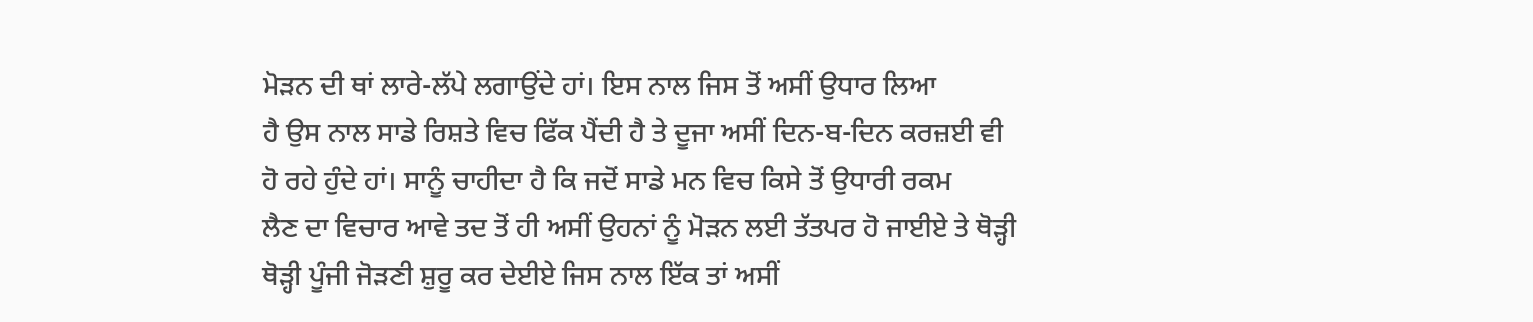ਮੋੜਨ ਦੀ ਥਾਂ ਲਾਰੇ-ਲੱਪੇ ਲਗਾਉਂਦੇ ਹਾਂ। ਇਸ ਨਾਲ ਜਿਸ ਤੋਂ ਅਸੀਂ ਉਧਾਰ ਲਿਆ
ਹੈ ਉਸ ਨਾਲ ਸਾਡੇ ਰਿਸ਼ਤੇ ਵਿਚ ਫਿੱਕ ਪੈਂਦੀ ਹੈ ਤੇ ਦੂਜਾ ਅਸੀਂ ਦਿਨ-ਬ-ਦਿਨ ਕਰਜ਼ਈ ਵੀ
ਹੋ ਰਹੇ ਹੁੰਦੇ ਹਾਂ। ਸਾਨੂੰ ਚਾਹੀਦਾ ਹੈ ਕਿ ਜਦੋਂ ਸਾਡੇ ਮਨ ਵਿਚ ਕਿਸੇ ਤੋਂ ਉਧਾਰੀ ਰਕਮ
ਲੈਣ ਦਾ ਵਿਚਾਰ ਆਵੇ ਤਦ ਤੋਂ ਹੀ ਅਸੀਂ ਉਹਨਾਂ ਨੂੰ ਮੋੜਨ ਲਈ ਤੱਤਪਰ ਹੋ ਜਾਈਏ ਤੇ ਥੋੜ੍ਹੀ
ਥੋੜ੍ਹੀ ਪੂੰਜੀ ਜੋੜਣੀ ਸ਼ੁਰੂ ਕਰ ਦੇਈਏ ਜਿਸ ਨਾਲ ਇੱਕ ਤਾਂ ਅਸੀਂ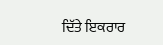ਦਿੱਤੇ ਇਕਰਾਰ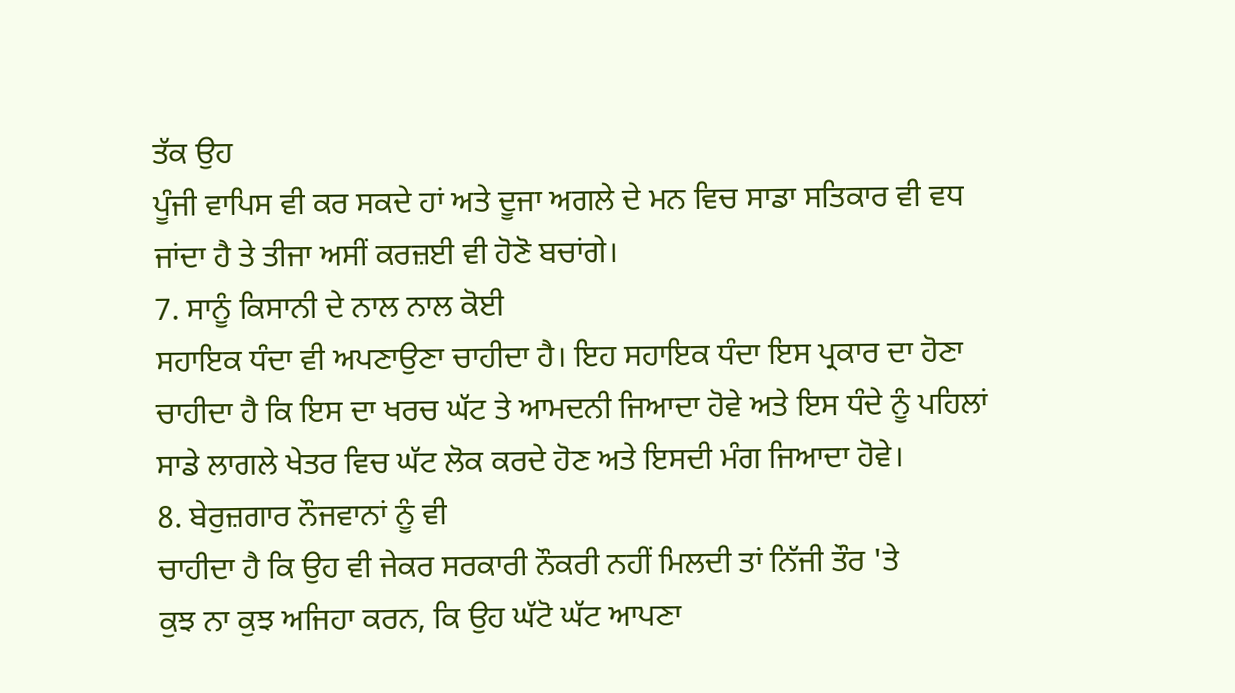ਤੱਕ ਉਹ
ਪੂੰਜੀ ਵਾਪਿਸ ਵੀ ਕਰ ਸਕਦੇ ਹਾਂ ਅਤੇ ਦੂਜਾ ਅਗਲੇ ਦੇ ਮਨ ਵਿਚ ਸਾਡਾ ਸਤਿਕਾਰ ਵੀ ਵਧ
ਜਾਂਦਾ ਹੈ ਤੇ ਤੀਜਾ ਅਸੀਂ ਕਰਜ਼ਈ ਵੀ ਹੋਣੋ ਬਚਾਂਗੇ।
7. ਸਾਨੂੰ ਕਿਸਾਨੀ ਦੇ ਨਾਲ ਨਾਲ ਕੋਈ
ਸਹਾਇਕ ਧੰਦਾ ਵੀ ਅਪਣਾਉਣਾ ਚਾਹੀਦਾ ਹੈ। ਇਹ ਸਹਾਇਕ ਧੰਦਾ ਇਸ ਪ੍ਰਕਾਰ ਦਾ ਹੋਣਾ
ਚਾਹੀਦਾ ਹੈ ਕਿ ਇਸ ਦਾ ਖਰਚ ਘੱਟ ਤੇ ਆਮਦਨੀ ਜਿਆਦਾ ਹੋਵੇ ਅਤੇ ਇਸ ਧੰਦੇ ਨੂੰ ਪਹਿਲਾਂ
ਸਾਡੇ ਲਾਗਲੇ ਖੇਤਰ ਵਿਚ ਘੱਟ ਲੋਕ ਕਰਦੇ ਹੋਣ ਅਤੇ ਇਸਦੀ ਮੰਗ ਜਿਆਦਾ ਹੋਵੇ।
8. ਬੇਰੁਜ਼ਗਾਰ ਨੌਜਵਾਨਾਂ ਨੂੰ ਵੀ
ਚਾਹੀਦਾ ਹੈ ਕਿ ਉਹ ਵੀ ਜੇਕਰ ਸਰਕਾਰੀ ਨੌਕਰੀ ਨਹੀਂ ਮਿਲਦੀ ਤਾਂ ਨਿੱਜੀ ਤੌਰ 'ਤੇ
ਕੁਝ ਨਾ ਕੁਝ ਅਜਿਹਾ ਕਰਨ, ਕਿ ਉਹ ਘੱਟੋ ਘੱਟ ਆਪਣਾ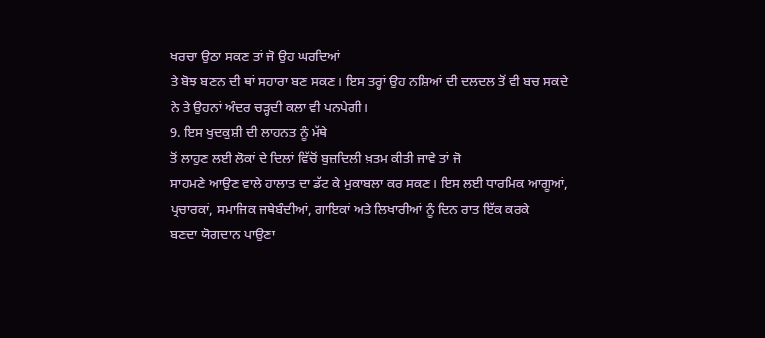ਖਰਚਾ ਉਠਾ ਸਕਣ ਤਾਂ ਜੋ ਉਹ ਘਰਦਿਆਂ
ਤੇ ਬੋਝ ਬਣਨ ਦੀ ਥਾਂ ਸਹਾਰਾ ਬਣ ਸਕਣ। ਇਸ ਤਰ੍ਹਾਂ ਉਹ ਨਸ਼ਿਆਂ ਦੀ ਦਲਦਲ ਤੋਂ ਵੀ ਬਚ ਸਕਦੇ
ਨੇ ਤੇ ਉਹਨਾਂ ਅੰਦਰ ਚੜ੍ਹਦੀ ਕਲਾ ਵੀ ਪਨਪੇਗੀ।
9. ਇਸ ਖੁਦਕੁਸ਼ੀ ਦੀ ਲਾਹਨਤ ਨੂੰ ਮੱਥੇ
ਤੋਂ ਲਾਹੁਣ ਲਈ ਲੋਕਾਂ ਦੇ ਦਿਲਾਂ ਵਿੱਚੋਂ ਬੁਜ਼ਦਿਲੀ ਖ਼ਤਮ ਕੀਤੀ ਜਾਵੇ ਤਾਂ ਜੋ
ਸਾਹਮਣੇ ਆਉਣ ਵਾਲੇ ਹਾਲਾਤ ਦਾ ਡੱਟ ਕੇ ਮੁਕਾਬਲਾ ਕਰ ਸਕਣ। ਇਸ ਲਈ ਧਾਰਮਿਕ ਆਗੂਆਂ,
ਪ੍ਰਚਾਰਕਾਂ, ਸਮਾਜਿਕ ਜਥੇਬੰਦੀਆਂ, ਗਾਇਕਾਂ ਅਤੇ ਲਿਖਾਰੀਆਂ ਨੂੰ ਦਿਨ ਰਾਤ ਇੱਕ ਕਰਕੇ
ਬਣਦਾ ਯੋਗਦਾਨ ਪਾਉਣਾ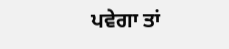ਪਵੇਗਾ ਤਾਂ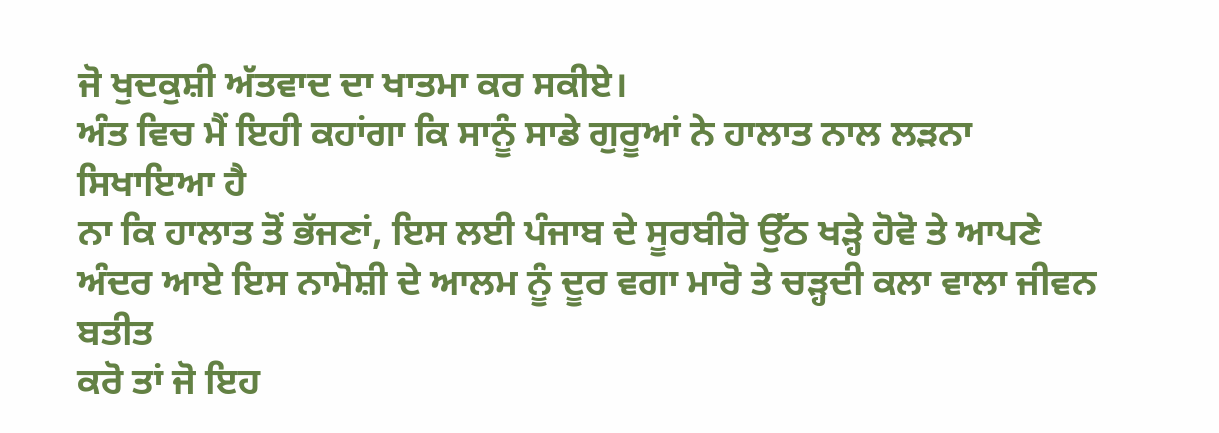ਜੋ ਖੁਦਕੁਸ਼ੀ ਅੱਤਵਾਦ ਦਾ ਖਾਤਮਾ ਕਰ ਸਕੀਏ।
ਅੰਤ ਵਿਚ ਮੈਂ ਇਹੀ ਕਹਾਂਗਾ ਕਿ ਸਾਨੂੰ ਸਾਡੇ ਗੁਰੂਆਂ ਨੇ ਹਾਲਾਤ ਨਾਲ ਲੜਨਾ ਸਿਖਾਇਆ ਹੈ
ਨਾ ਕਿ ਹਾਲਾਤ ਤੋਂ ਭੱਜਣਾਂ, ਇਸ ਲਈ ਪੰਜਾਬ ਦੇ ਸੂਰਬੀਰੋ ਉੱਠ ਖੜ੍ਹੇ ਹੋਵੋ ਤੇ ਆਪਣੇ
ਅੰਦਰ ਆਏ ਇਸ ਨਾਮੋਸ਼ੀ ਦੇ ਆਲਮ ਨੂੰ ਦੂਰ ਵਗਾ ਮਾਰੋ ਤੇ ਚੜ੍ਹਦੀ ਕਲਾ ਵਾਲਾ ਜੀਵਨ ਬਤੀਤ
ਕਰੋ ਤਾਂ ਜੋ ਇਹ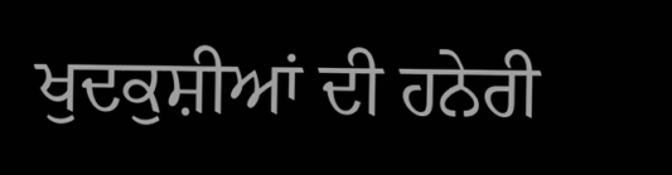ਖੁਦਕੁਸ਼ੀਆਂ ਦੀ ਹਨੇਰੀ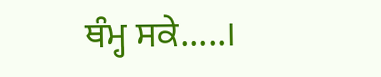ਥੰਮ੍ਹ ਸਕੇ.....।